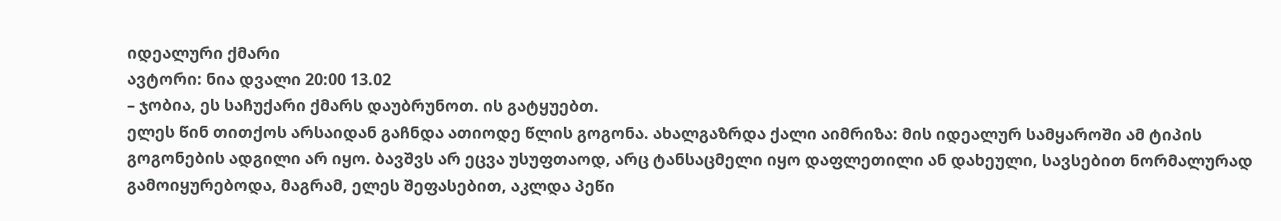იდეალური ქმარი
ავტორი: ნია დვალი 20:00 13.02
– ჯობია, ეს საჩუქარი ქმარს დაუბრუნოთ. ის გატყუებთ.
ელეს წინ თითქოს არსაიდან გაჩნდა ათიოდე წლის გოგონა. ახალგაზრდა ქალი აიმრიზა: მის იდეალურ სამყაროში ამ ტიპის გოგონების ადგილი არ იყო. ბავშვს არ ეცვა უსუფთაოდ, არც ტანსაცმელი იყო დაფლეთილი ან დახეული, სავსებით ნორმალურად გამოიყურებოდა, მაგრამ, ელეს შეფასებით, აკლდა პეწი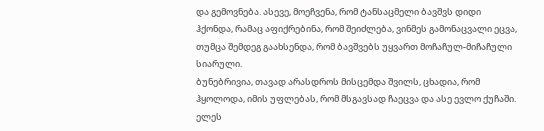და გემოვნება. ასევე, მოეჩვენა, რომ ტანსაცმელი ბავშვს დიდი ჰქონდა, რამაც აფიქრებინა, რომ შეიძლება, ვინმეს გამონაცვალი ეცვა, თუმცა შემდეგ გაახსენდა, რომ ბავშვებს უყვართ მოჩაჩულ-მიჩაჩული სიარული.
ბუნებრივია, თავად არასდროს მისცემდა შვილს, ცხადია, რომ ჰყოლოდა, იმის უფლებას, რომ მსგავსად ჩაეცვა და ასე ევლო ქუჩაში. ელეს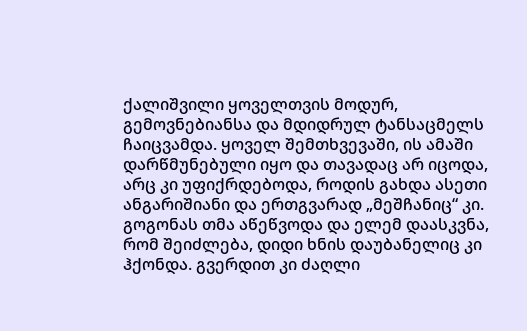ქალიშვილი ყოველთვის მოდურ, გემოვნებიანსა და მდიდრულ ტანსაცმელს ჩაიცვამდა. ყოველ შემთხვევაში, ის ამაში დარწმუნებული იყო და თავადაც არ იცოდა, არც კი უფიქრდებოდა, როდის გახდა ასეთი ანგარიშიანი და ერთგვარად „მეშჩანიც“ კი. გოგონას თმა აწეწვოდა და ელემ დაასკვნა, რომ შეიძლება, დიდი ხნის დაუბანელიც კი ჰქონდა. გვერდით კი ძაღლი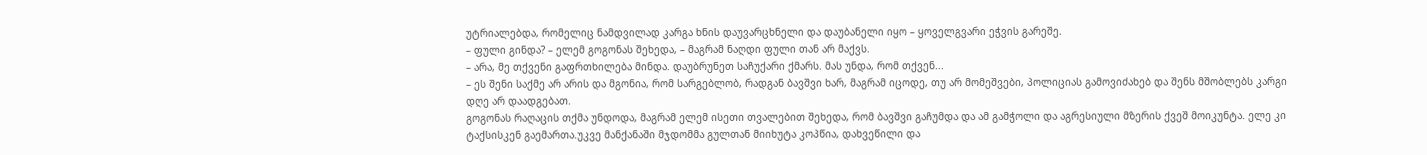უტრიალებდა, რომელიც ნამდვილად კარგა ხნის დაუვარცხნელი და დაუბანელი იყო – ყოველგვარი ეჭვის გარეშე.
– ფული გინდა? – ელემ გოგონას შეხედა, – მაგრამ ნაღდი ფული თან არ მაქვს.
– არა, მე თქვენი გაფრთხილება მინდა. დაუბრუნეთ საჩუქარი ქმარს. მას უნდა, რომ თქვენ...
– ეს შენი საქმე არ არის და მგონია, რომ სარგებლობ, რადგან ბავშვი ხარ, მაგრამ იცოდე, თუ არ მომეშვები, პოლიციას გამოვიძახებ და შენს მშობლებს კარგი დღე არ დაადგებათ.
გოგონას რაღაცის თქმა უნდოდა, მაგრამ ელემ ისეთი თვალებით შეხედა, რომ ბავშვი გაჩუმდა და ამ გამჭოლი და აგრესიული მზერის ქვეშ მოიკუნტა. ელე კი ტაქსისკენ გაემართა.უკვე მანქანაში მჯდომმა გულთან მიიხუტა კოპწია, დახვეწილი და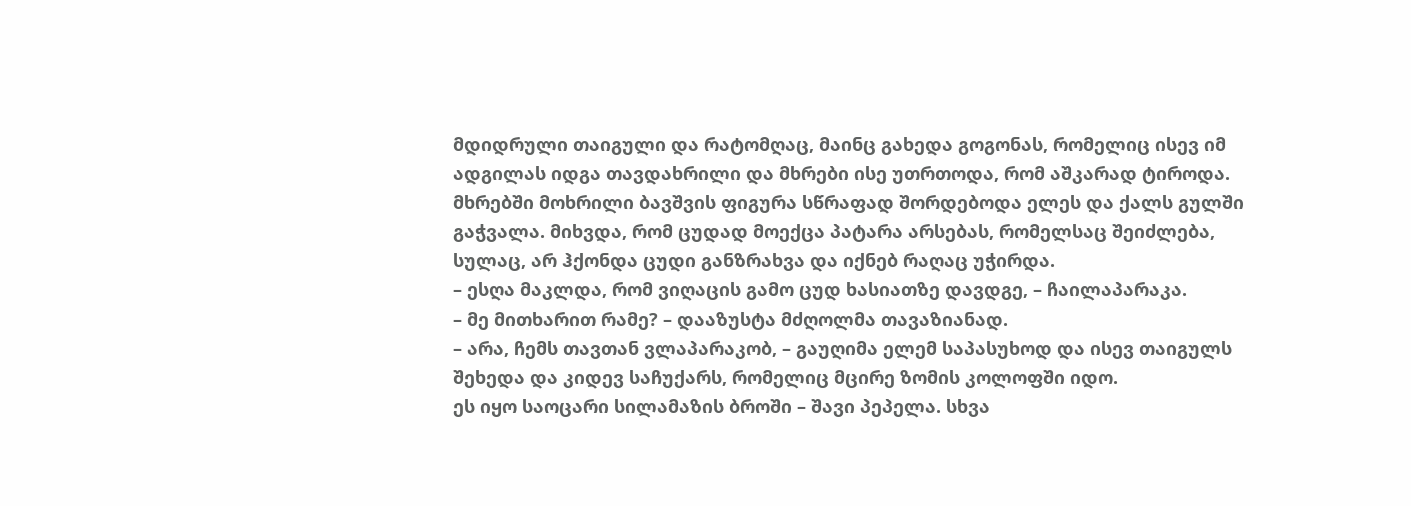მდიდრული თაიგული და რატომღაც, მაინც გახედა გოგონას, რომელიც ისევ იმ ადგილას იდგა თავდახრილი და მხრები ისე უთრთოდა, რომ აშკარად ტიროდა. მხრებში მოხრილი ბავშვის ფიგურა სწრაფად შორდებოდა ელეს და ქალს გულში გაჭვალა. მიხვდა, რომ ცუდად მოექცა პატარა არსებას, რომელსაც შეიძლება, სულაც, არ ჰქონდა ცუდი განზრახვა და იქნებ რაღაც უჭირდა.
– ესღა მაკლდა, რომ ვიღაცის გამო ცუდ ხასიათზე დავდგე, – ჩაილაპარაკა.
– მე მითხარით რამე? – დააზუსტა მძღოლმა თავაზიანად.
– არა, ჩემს თავთან ვლაპარაკობ, – გაუღიმა ელემ საპასუხოდ და ისევ თაიგულს შეხედა და კიდევ საჩუქარს, რომელიც მცირე ზომის კოლოფში იდო.
ეს იყო საოცარი სილამაზის ბროში – შავი პეპელა. სხვა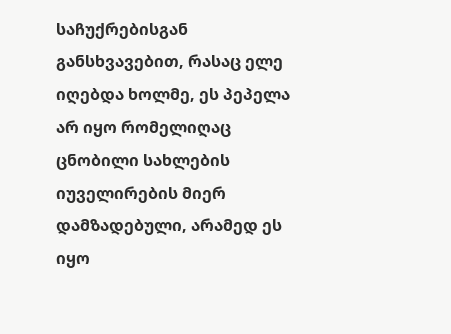საჩუქრებისგან განსხვავებით, რასაც ელე იღებდა ხოლმე, ეს პეპელა არ იყო რომელიღაც ცნობილი სახლების იუველირების მიერ დამზადებული, არამედ ეს იყო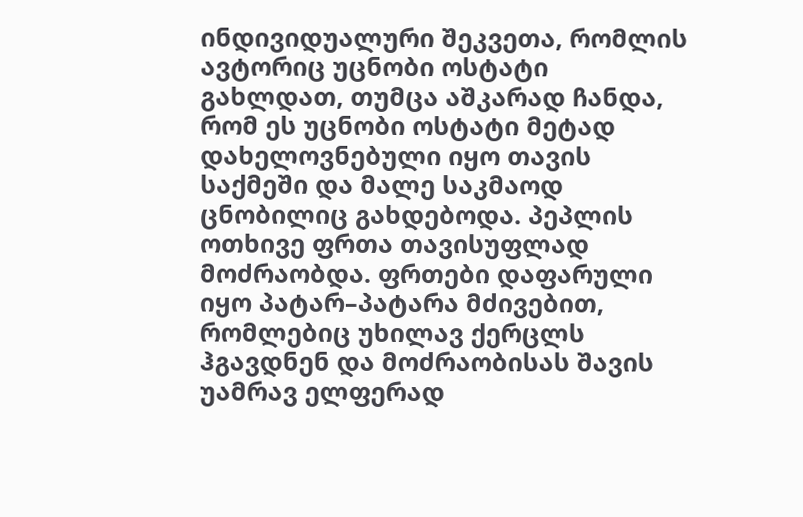ინდივიდუალური შეკვეთა, რომლის ავტორიც უცნობი ოსტატი გახლდათ, თუმცა აშკარად ჩანდა, რომ ეს უცნობი ოსტატი მეტად დახელოვნებული იყო თავის საქმეში და მალე საკმაოდ ცნობილიც გახდებოდა. პეპლის ოთხივე ფრთა თავისუფლად მოძრაობდა. ფრთები დაფარული იყო პატარ–პატარა მძივებით, რომლებიც უხილავ ქერცლს ჰგავდნენ და მოძრაობისას შავის უამრავ ელფერად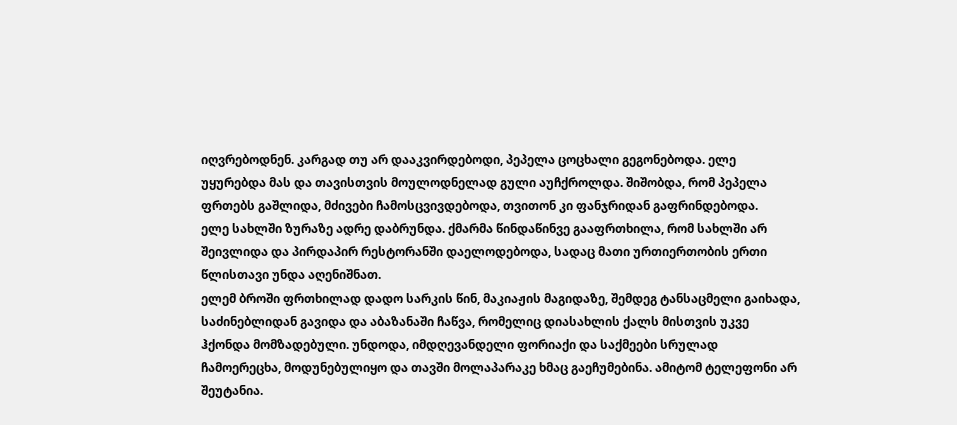იღვრებოდნენ. კარგად თუ არ დააკვირდებოდი, პეპელა ცოცხალი გეგონებოდა. ელე უყურებდა მას და თავისთვის მოულოდნელად გული აუჩქროლდა. შიშობდა, რომ პეპელა ფრთებს გაშლიდა, მძივები ჩამოსცვივდებოდა, თვითონ კი ფანჯრიდან გაფრინდებოდა.
ელე სახლში ზურაზე ადრე დაბრუნდა. ქმარმა წინდაწინვე გააფრთხილა, რომ სახლში არ შეივლიდა და პირდაპირ რესტორანში დაელოდებოდა, სადაც მათი ურთიერთობის ერთი წლისთავი უნდა აღენიშნათ.
ელემ ბროში ფრთხილად დადო სარკის წინ, მაკიაჟის მაგიდაზე, შემდეგ ტანსაცმელი გაიხადა, საძინებლიდან გავიდა და აბაზანაში ჩაწვა, რომელიც დიასახლის ქალს მისთვის უკვე ჰქონდა მომზადებული. უნდოდა, იმდღევანდელი ფორიაქი და საქმეები სრულად ჩამოერეცხა, მოდუნებულიყო და თავში მოლაპარაკე ხმაც გაეჩუმებინა. ამიტომ ტელეფონი არ შეუტანია.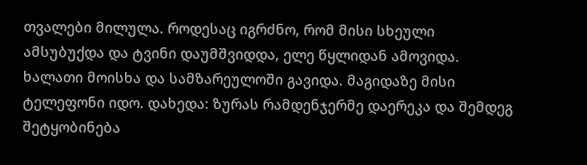თვალები მილულა. როდესაც იგრძნო, რომ მისი სხეული ამსუბუქდა და ტვინი დაუმშვიდდა, ელე წყლიდან ამოვიდა. ხალათი მოისხა და სამზარეულოში გავიდა. მაგიდაზე მისი ტელეფონი იდო. დახედა: ზურას რამდენჯერმე დაერეკა და შემდეგ შეტყობინება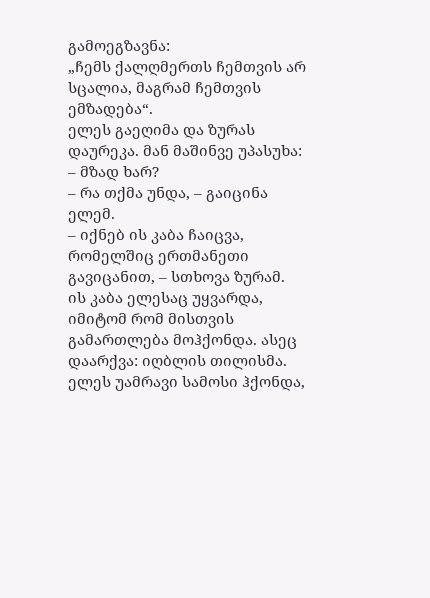გამოეგზავნა:
„ჩემს ქალღმერთს ჩემთვის არ სცალია, მაგრამ ჩემთვის ემზადება“.
ელეს გაეღიმა და ზურას დაურეკა. მან მაშინვე უპასუხა:
– მზად ხარ?
– რა თქმა უნდა, – გაიცინა ელემ.
– იქნებ ის კაბა ჩაიცვა, რომელშიც ერთმანეთი გავიცანით, – სთხოვა ზურამ.
ის კაბა ელესაც უყვარდა, იმიტომ რომ მისთვის გამართლება მოჰქონდა. ასეც დაარქვა: იღბლის თილისმა. ელეს უამრავი სამოსი ჰქონდა,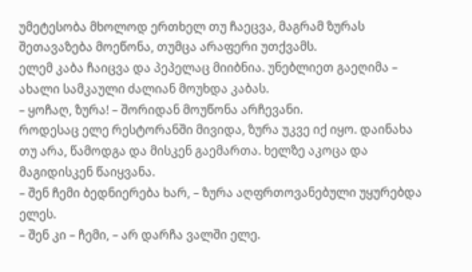უმეტესობა მხოლოდ ერთხელ თუ ჩაეცვა, მაგრამ ზურას შეთავაზება მოეწონა, თუმცა არაფერი უთქვამს.
ელემ კაბა ჩაიცვა და პეპელაც მიიბნია. უნებლიეთ გაეღიმა – ახალი სამკაული ძალიან მოუხდა კაბას.
– ყოჩაღ, ზურა! – შორიდან მოუწონა არჩევანი.
როდესაც ელე რესტორანში მივიდა, ზურა უკვე იქ იყო. დაინახა თუ არა, წამოდგა და მისკენ გაემართა. ხელზე აკოცა და მაგიდისკენ წაიყვანა.
– შენ ჩემი ბედნიერება ხარ, – ზურა აღფრთოვანებული უყურებდა ელეს.
– შენ კი – ჩემი, – არ დარჩა ვალში ელე.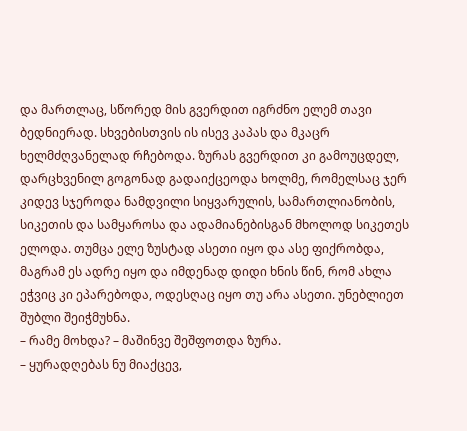და მართლაც, სწორედ მის გვერდით იგრძნო ელემ თავი ბედნიერად. სხვებისთვის ის ისევ კაპას და მკაცრ ხელმძღვანელად რჩებოდა. ზურას გვერდით კი გამოუცდელ, დარცხვენილ გოგონად გადაიქცეოდა ხოლმე, რომელსაც ჯერ კიდევ სჯეროდა ნამდვილი სიყვარულის, სამართლიანობის, სიკეთის და სამყაროსა და ადამიანებისგან მხოლოდ სიკეთეს ელოდა. თუმცა ელე ზუსტად ასეთი იყო და ასე ფიქრობდა, მაგრამ ეს ადრე იყო და იმდენად დიდი ხნის წინ, რომ ახლა ეჭვიც კი ეპარებოდა, ოდესღაც იყო თუ არა ასეთი. უნებლიეთ შუბლი შეიჭმუხნა.
– რამე მოხდა? – მაშინვე შეშფოთდა ზურა.
– ყურადღებას ნუ მიაქცევ,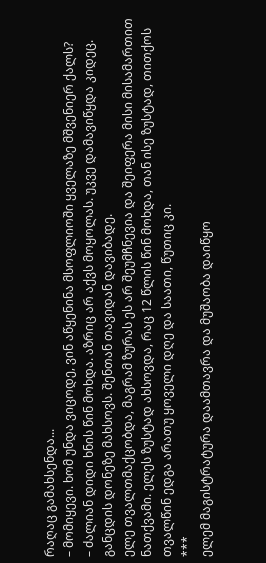რაღაც გამახსენდა...
– მომიყევი. ხომ უნდა ვიცოდე, ვინ აწყენინა მსოფლიოში ყველაზე მშვენიერ ქალს?
– ძალიან დიდი ხნის წინ მოხდა. აზრიც არ აქვს მოყოლას. უკვე დამავიწყდა კიდეც. განცდის დონეზე მახსოვს. შენთან თავიდან დავიბადე.
ელე თვალთმაქცობდა, მაგრამ ზურას ეს არ შეუმჩნევია და შეიფერა მისი მისამართით ნათქვამი. ელეს ზუსტად ახსოვდა, რაც 12 წლის წინ მოხდა, თან ისე ზუსტად, თითქოს თვალწინ ედგა არათუ ყოველი დღე და საათი, წუთიც კი.
***
ელემ მაგისტრატურა დაამთავრა და მუშაობა დაიწყო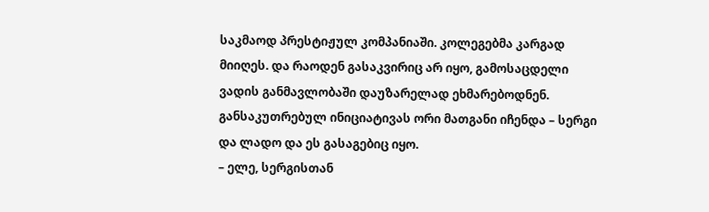საკმაოდ პრესტიჟულ კომპანიაში. კოლეგებმა კარგად მიიღეს. და რაოდენ გასაკვირიც არ იყო, გამოსაცდელი ვადის განმავლობაში დაუზარელად ეხმარებოდნენ. განსაკუთრებულ ინიციატივას ორი მათგანი იჩენდა – სერგი და ლადო და ეს გასაგებიც იყო.
– ელე, სერგისთან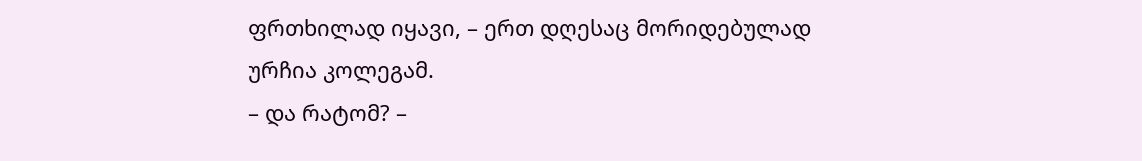ფრთხილად იყავი, – ერთ დღესაც მორიდებულად ურჩია კოლეგამ.
– და რატომ? –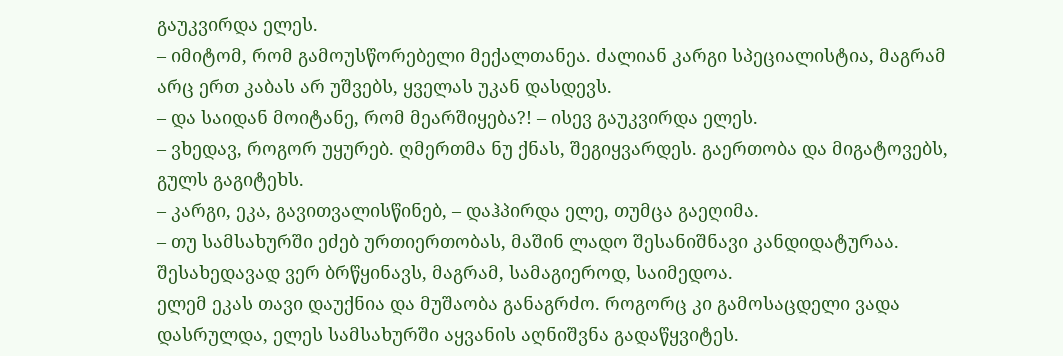გაუკვირდა ელეს.
– იმიტომ, რომ გამოუსწორებელი მექალთანეა. ძალიან კარგი სპეციალისტია, მაგრამ არც ერთ კაბას არ უშვებს, ყველას უკან დასდევს.
– და საიდან მოიტანე, რომ მეარშიყება?! – ისევ გაუკვირდა ელეს.
– ვხედავ, როგორ უყურებ. ღმერთმა ნუ ქნას, შეგიყვარდეს. გაერთობა და მიგატოვებს, გულს გაგიტეხს.
– კარგი, ეკა, გავითვალისწინებ, – დაჰპირდა ელე, თუმცა გაეღიმა.
– თუ სამსახურში ეძებ ურთიერთობას, მაშინ ლადო შესანიშნავი კანდიდატურაა. შესახედავად ვერ ბრწყინავს, მაგრამ, სამაგიეროდ, საიმედოა.
ელემ ეკას თავი დაუქნია და მუშაობა განაგრძო. როგორც კი გამოსაცდელი ვადა დასრულდა, ელეს სამსახურში აყვანის აღნიშვნა გადაწყვიტეს.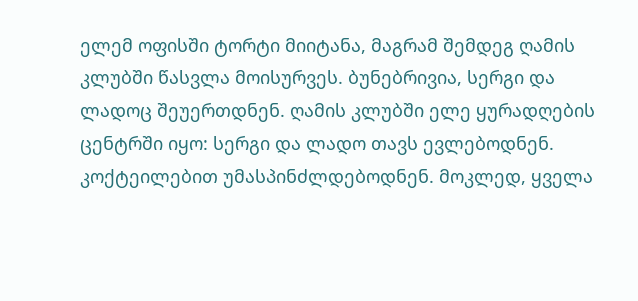ელემ ოფისში ტორტი მიიტანა, მაგრამ შემდეგ ღამის კლუბში წასვლა მოისურვეს. ბუნებრივია, სერგი და ლადოც შეუერთდნენ. ღამის კლუბში ელე ყურადღების ცენტრში იყო: სერგი და ლადო თავს ევლებოდნენ. კოქტეილებით უმასპინძლდებოდნენ. მოკლედ, ყველა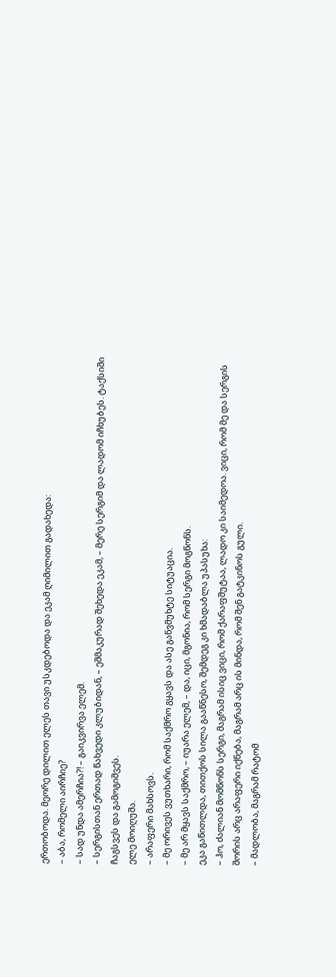ერთობოდა. მეორე დილით ელეს თავი უსკდებოდა და ეკამ ღიმილით გადახედა:
– აბა, რომელი აირჩიე?
– სად უნდა ამერჩია?! – გაიკვირვა ელემ.
– სერგისთან ერთად წახვედი კლუბიდან, – ეშმაკურად შეხედა ეკამ, – მერე სერგიმ და ლადომ იჩხუბეს. ტაქსიში ჩაგსვეს და გამოგიშვეს.
ელე მოიღუშა.
– არაფერი მახსოვს.
– მე ორივეს ვუთხარი, რომ საქმრო გყავს და ასე განვმუხტე სიტუაცია.
– მე არ მყავს საქმრო, – იუარა ელემ, – და, იცი, მგონია, რომ სერგი მოგწონს.
ეკა გაწითლდა, თითქოს სილა გააწნესო, შემდეგ კი ხმადაბლა უპასუხა:
– ჰო, ძალიან მომწონს სერგი, მაგრამ ისიც ვიცი, რომ ქარაფშუტაა, ლადო კი საიმედოა. ვიცი, რომ მე და სერგის შორის არც არაფერი იქნება, მაგრამ არც ის მინდა, რომ შენ გატკინოს გული.
– მადლობა, მაგრამ რატომ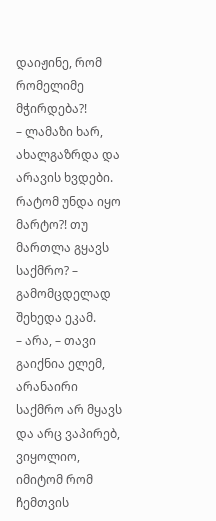დაიჟინე, რომ რომელიმე მჭირდება?!
– ლამაზი ხარ, ახალგაზრდა და არავის ხვდები. რატომ უნდა იყო მარტო?! თუ მართლა გყავს საქმრო? – გამომცდელად შეხედა ეკამ.
– არა, – თავი გაიქნია ელემ, არანაირი საქმრო არ მყავს და არც ვაპირებ, ვიყოლიო, იმიტომ რომ ჩემთვის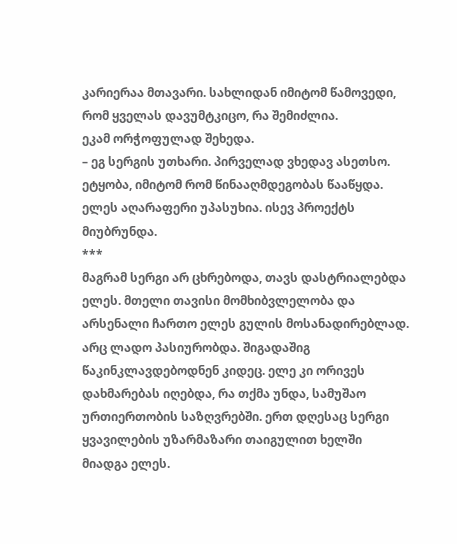კარიერაა მთავარი. სახლიდან იმიტომ წამოვედი, რომ ყველას დავუმტკიცო, რა შემიძლია.
ეკამ ორჭოფულად შეხედა.
– ეგ სერგის უთხარი. პირველად ვხედავ ასეთსო. ეტყობა, იმიტომ რომ წინააღმდეგობას წააწყდა.
ელეს აღარაფერი უპასუხია. ისევ პროექტს მიუბრუნდა.
***
მაგრამ სერგი არ ცხრებოდა, თავს დასტრიალებდა ელეს. მთელი თავისი მომხიბვლელობა და არსენალი ჩართო ელეს გულის მოსანადირებლად. არც ლადო პასიურობდა. შიგადაშიგ წაკინკლავდებოდნენ კიდეც. ელე კი ორივეს დახმარებას იღებდა, რა თქმა უნდა, სამუშაო ურთიერთობის საზღვრებში. ერთ დღესაც სერგი ყვავილების უზარმაზარი თაიგულით ხელში მიადგა ელეს.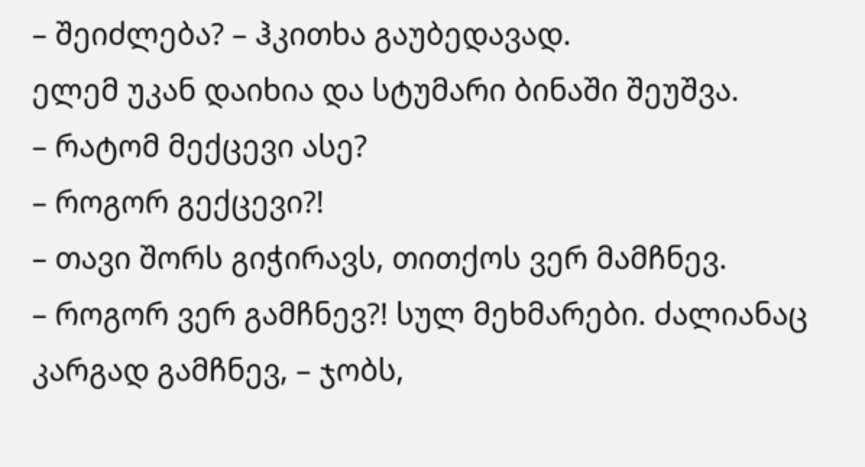– შეიძლება? – ჰკითხა გაუბედავად.
ელემ უკან დაიხია და სტუმარი ბინაში შეუშვა.
– რატომ მექცევი ასე?
– როგორ გექცევი?!
– თავი შორს გიჭირავს, თითქოს ვერ მამჩნევ.
– როგორ ვერ გამჩნევ?! სულ მეხმარები. ძალიანაც კარგად გამჩნევ, – ჯობს,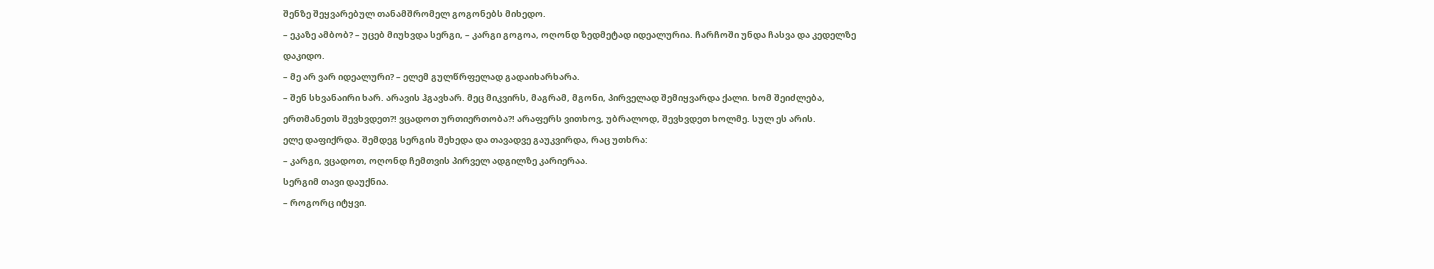შენზე შეყვარებულ თანამშრომელ გოგონებს მიხედო.
– ეკაზე ამბობ? – უცებ მიუხვდა სერგი, – კარგი გოგოა, ოღონდ ზედმეტად იდეალურია. ჩარჩოში უნდა ჩასვა და კედელზე დაკიდო.
– მე არ ვარ იდეალური? – ელემ გულწრფელად გადაიხარხარა.
– შენ სხვანაირი ხარ. არავის ჰგავხარ. მეც მიკვირს, მაგრამ, მგონი, პირველად შემიყვარდა ქალი. ხომ შეიძლება, ერთმანეთს შევხვდეთ?! ვცადოთ ურთიერთობა?! არაფერს ვითხოვ, უბრალოდ, შევხვდეთ ხოლმე. სულ ეს არის.
ელე დაფიქრდა. შემდეგ სერგის შეხედა და თავადვე გაუკვირდა, რაც უთხრა:
– კარგი, ვცადოთ, ოღონდ ჩემთვის პირველ ადგილზე კარიერაა.
სერგიმ თავი დაუქნია.
– როგორც იტყვი.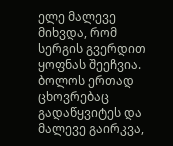ელე მალევე მიხვდა, რომ სერგის გვერდით ყოფნას შეეჩვია. ბოლოს ერთად ცხოვრებაც გადაწყვიტეს და მალევე გაირკვა,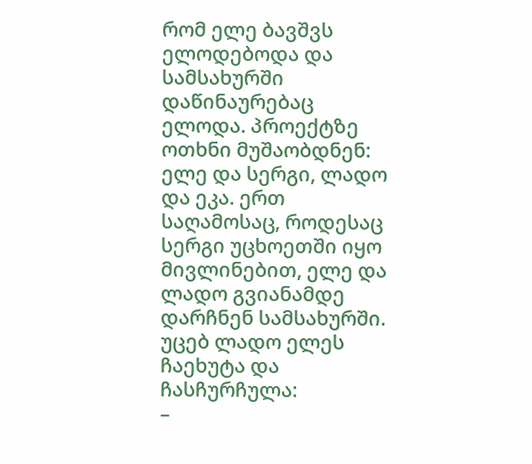რომ ელე ბავშვს ელოდებოდა და სამსახურში დაწინაურებაც ელოდა. პროექტზე ოთხნი მუშაობდნენ: ელე და სერგი, ლადო და ეკა. ერთ საღამოსაც, როდესაც სერგი უცხოეთში იყო მივლინებით, ელე და ლადო გვიანამდე დარჩნენ სამსახურში. უცებ ლადო ელეს ჩაეხუტა და ჩასჩურჩულა:
–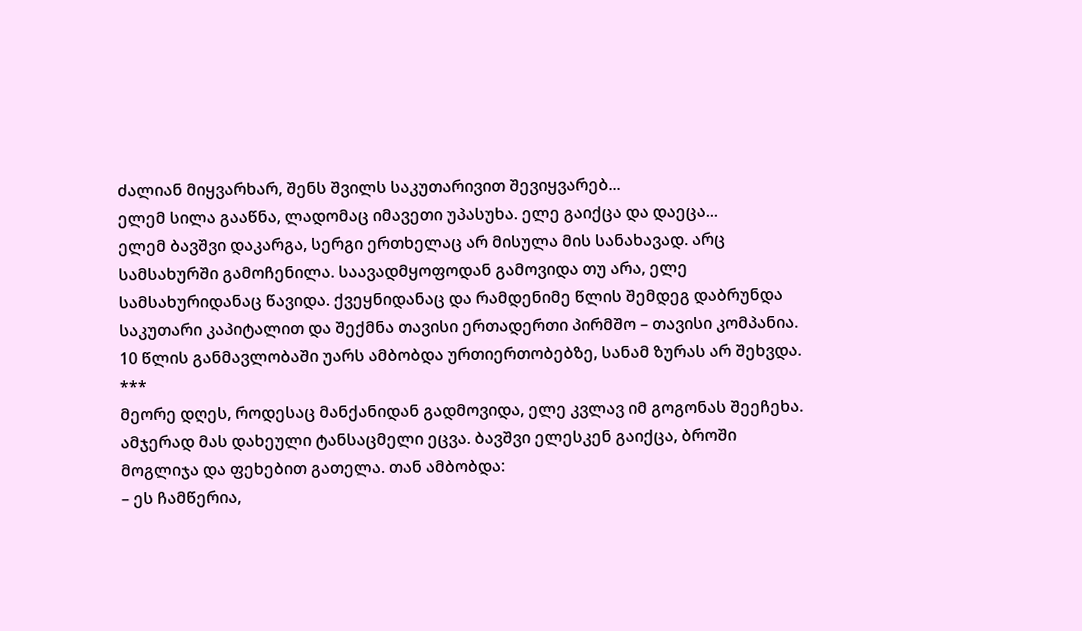ძალიან მიყვარხარ, შენს შვილს საკუთარივით შევიყვარებ...
ელემ სილა გააწნა, ლადომაც იმავეთი უპასუხა. ელე გაიქცა და დაეცა...
ელემ ბავშვი დაკარგა, სერგი ერთხელაც არ მისულა მის სანახავად. არც სამსახურში გამოჩენილა. საავადმყოფოდან გამოვიდა თუ არა, ელე სამსახურიდანაც წავიდა. ქვეყნიდანაც და რამდენიმე წლის შემდეგ დაბრუნდა საკუთარი კაპიტალით და შექმნა თავისი ერთადერთი პირმშო – თავისი კომპანია. 10 წლის განმავლობაში უარს ამბობდა ურთიერთობებზე, სანამ ზურას არ შეხვდა.
***
მეორე დღეს, როდესაც მანქანიდან გადმოვიდა, ელე კვლავ იმ გოგონას შეეჩეხა. ამჯერად მას დახეული ტანსაცმელი ეცვა. ბავშვი ელესკენ გაიქცა, ბროში მოგლიჯა და ფეხებით გათელა. თან ამბობდა:
– ეს ჩამწერია,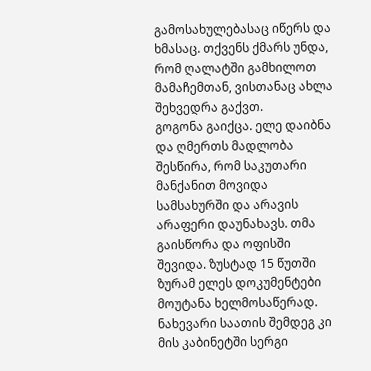გამოსახულებასაც იწერს და ხმასაც. თქვენს ქმარს უნდა, რომ ღალატში გამხილოთ მამაჩემთან, ვისთანაც ახლა შეხვედრა გაქვთ.
გოგონა გაიქცა. ელე დაიბნა და ღმერთს მადლობა შესწირა, რომ საკუთარი მანქანით მოვიდა სამსახურში და არავის არაფერი დაუნახავს. თმა გაისწორა და ოფისში შევიდა. ზუსტად 15 წუთში ზურამ ელეს დოკუმენტები მოუტანა ხელმოსაწერად. ნახევარი საათის შემდეგ კი მის კაბინეტში სერგი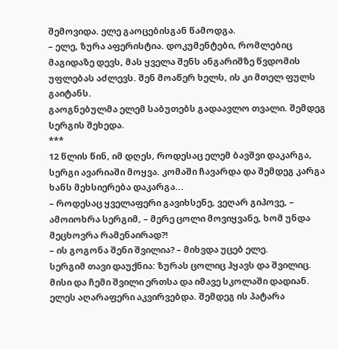შემოვიდა. ელე გაოცებისგან წამოდგა.
– ელე, ზურა აფერისტია. დოკუმენტები, რომლებიც მაგიდაზე დევს, მას ყველა შენს ანგარიშზე წვდომის უფლებას აძლევს. შენ მოაწერ ხელს, ის კი მთელ ფულს გაიტანს.
გაოგნებულმა ელემ საბუთებს გადაავლო თვალი. შემდეგ სერგის შეხედა.
***
12 წლის წინ, იმ დღეს, როდესაც ელემ ბავშვი დაკარგა, სერგი ავარიაში მოყვა. კომაში ჩავარდა და შემდეგ კარგა ხანს მეხსიერება დაკარგა...
– როდესაც ყველაფერი გავიხსენე, ვეღარ გიპოვე, – ამოიოხრა სერგიმ, – მერე ცოლი მოვიყვანე, ხომ უნდა მეცხოვრა რამენაირად?!
– ის გოგონა შენი შვილია? – მიხვდა უცებ ელე.
სერგიმ თავი დაუქნია: ზურას ცოლიც ჰყავს და შვილიც. მისი და ჩემი შვილი ერთსა და იმავე სკოლაში დადიან.
ელეს აღარაფერი აკვირვებდა. შემდეგ ის პატარა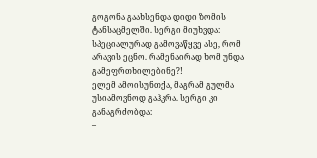გოგონა გაახსენდა დიდი ზომის ტანსაცმელში. სერგი მიუხვდა: სპეციალურად გამოვაწყვე ასე, რომ არავის ეცნო. რამენაირად ხომ უნდა გამეფრთხილებინე?!
ელემ ამოისუნთქა, მაგრამ გულმა უსიამოვნოდ გაჰკრა. სერგი კი განაგრძობდა:
–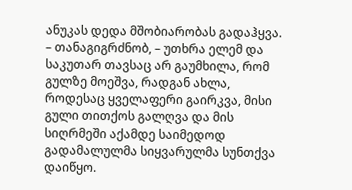ანუკას დედა მშობიარობას გადაჰყვა.
– თანაგიგრძნობ, – უთხრა ელემ და საკუთარ თავსაც არ გაუმხილა, რომ გულზე მოეშვა, რადგან ახლა, როდესაც ყველაფერი გაირკვა, მისი გული თითქოს გალღვა და მის სიღრმეში აქამდე საიმედოდ გადამალულმა სიყვარულმა სუნთქვა დაიწყო.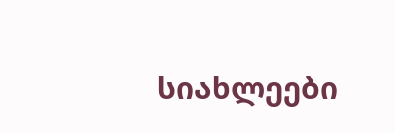სიახლეები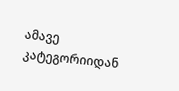ამავე კატეგორიიდან